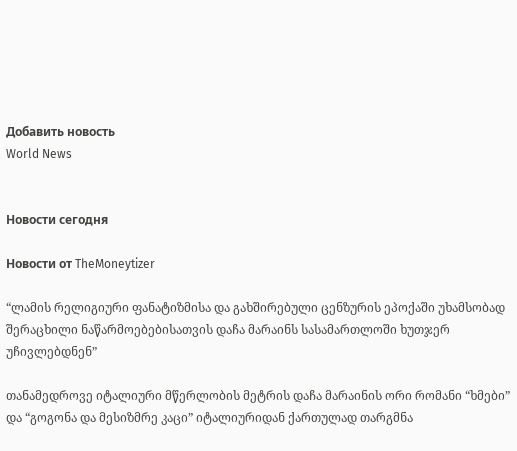Добавить новость
World News


Новости сегодня

Новости от TheMoneytizer

“ლამის რელიგიური ფანატიზმისა და გახშირებული ცენზურის ეპოქაში უხამსობად შერაცხილი ნაწარმოებებისათვის დაჩა მარაინს სასამართლოში ხუთჯერ უჩივლებდნენ”

თანამედროვე იტალიური მწერლობის მეტრის დაჩა მარაინის ორი რომანი “ხმები” და “გოგონა და მესიზმრე კაცი” იტალიურიდან ქართულად თარგმნა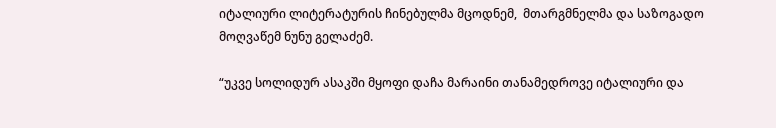იტალიური ლიტერატურის ჩინებულმა მცოდნემ,  მთარგმნელმა და საზოგადო მოღვაწემ ნუნუ გელაძემ.

“უკვე სოლიდურ ასაკში მყოფი დაჩა მარაინი თანამედროვე იტალიური და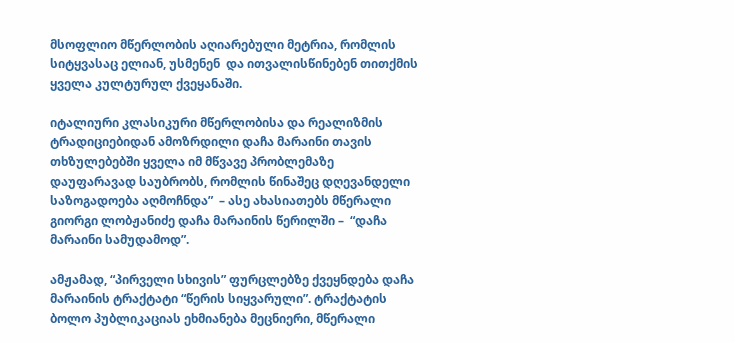მსოფლიო მწერლობის აღიარებული მეტრია, რომლის სიტყვასაც ელიან, უსმენენ  და ითვალისწინებენ თითქმის ყველა კულტურულ ქვეყანაში.

იტალიური კლასიკური მწერლობისა და რეალიზმის ტრადიციებიდან ამოზრდილი დაჩა მარაინი თავის თხზულებებში ყველა იმ მწვავე პრობლემაზე დაუფარავად საუბრობს, რომლის წინაშეც დღევანდელი საზოგადოება აღმოჩნდა”  – ასე ახასიათებს მწერალი გიორგი ლობჟანიძე დაჩა მარაინის წერილში –  “დაჩა მარაინი სამუდამოდ”.

ამჟამად, “პირველი სხივის” ფურცლებზე ქვეყნდება დაჩა მარაინის ტრაქტატი “წერის სიყვარული”. ტრაქტატის ბოლო პუბლიკაციას ეხმიანება მეცნიერი, მწერალი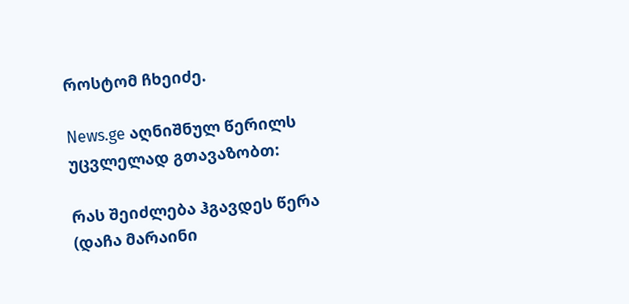როსტომ ჩხეიძე.

News.ge აღნიშნულ წერილს უცვლელად გთავაზობთ:

რას შეიძლება ჰგავდეს წერა
(დაჩა მარაინი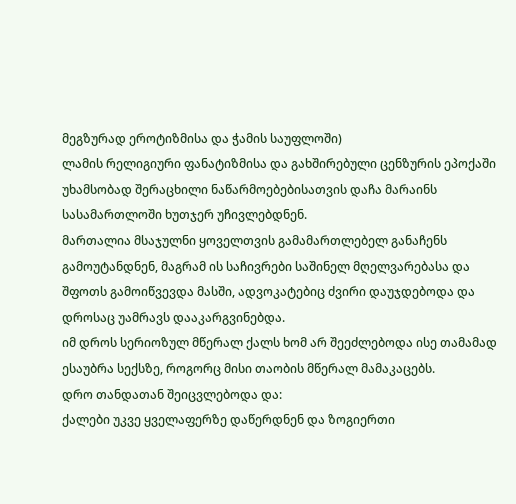მეგზურად ეროტიზმისა და ჭამის საუფლოში)
ლამის რელიგიური ფანატიზმისა და გახშირებული ცენზურის ეპოქაში უხამსობად შერაცხილი ნაწარმოებებისათვის დაჩა მარაინს სასამართლოში ხუთჯერ უჩივლებდნენ.
მართალია მსაჯულნი ყოველთვის გამამართლებელ განაჩენს გამოუტანდნენ, მაგრამ ის საჩივრები საშინელ მღელვარებასა და შფოთს გამოიწვევდა მასში, ადვოკატებიც ძვირი დაუჯდებოდა და დროსაც უამრავს დააკარგვინებდა.
იმ დროს სერიოზულ მწერალ ქალს ხომ არ შეეძლებოდა ისე თამამად ესაუბრა სექსზე, როგორც მისი თაობის მწერალ მამაკაცებს.
დრო თანდათან შეიცვლებოდა და:
ქალები უკვე ყველაფერზე დაწერდნენ და ზოგიერთი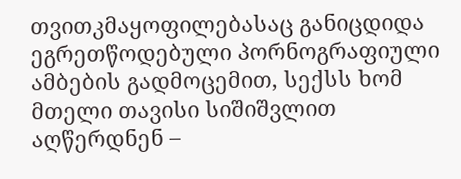თვითკმაყოფილებასაც განიცდიდა ეგრეთწოდებული პორნოგრაფიული ამბების გადმოცემით, სექსს ხომ მთელი თავისი სიშიშვლით აღწერდნენ –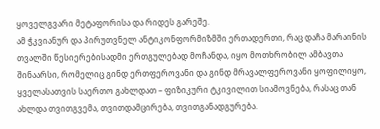ყოველგვარი მეტაფორისა და რიდეს გარეშე.
ამ ჭკვიანურ და პირუთვნელ ანტიკონფორმიზმში ერთადერთი, რაც დაჩა მარაინის თვალში წესიერებისადმი ერთგულებად მოჩანდა, იყო მოთხრობილ ამბავთა შინაარსი, რომელიც გინდ ერთფეროვანი და გინდ მრავალფეროვანი ყოფილიყო, ყველასათვის საერთო გახლდათ – ფიზიკური ტკივილით სიამოვნება, რასაც თან ახლდა თვითგვემა, თვითდამცირება, თვითგანადგურება.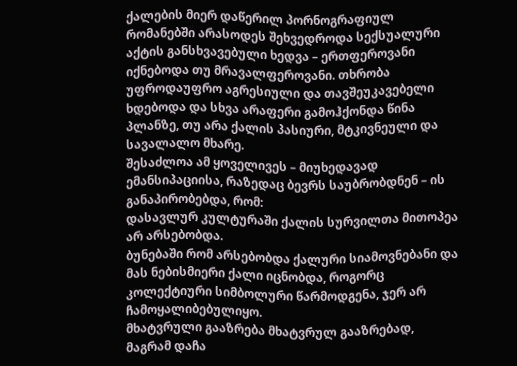ქალების მიერ დაწერილ პორნოგრაფიულ რომანებში არასოდეს შეხვედროდა სექსუალური აქტის განსხვავებული ხედვა – ერთფეროვანი იქნებოდა თუ მრავალფეროვანი. თხრობა უფროდაუფრო აგრესიული და თავშეუკავებელი ხდებოდა და სხვა არაფერი გამოჰქონდა წინა პლანზე, თუ არა ქალის პასიური, მტკივნეული და სავალალო მხარე.
შესაძლოა ამ ყოველივეს – მიუხედავად ემანსიპაციისა, რაზედაც ბევრს საუბრობდნენ – ის განაპირობებდა, რომ:
დასავლურ კულტურაში ქალის სურვილთა მითოპეა არ არსებობდა.
ბუნებაში რომ არსებობდა ქალური სიამოვნებანი და მას ნებისმიერი ქალი იცნობდა, როგორც კოლექტიური სიმბოლური წარმოდგენა, ჯერ არ ჩამოყალიბებულიყო.
მხატვრული გააზრება მხატვრულ გააზრებად, მაგრამ დაჩა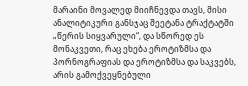მარაინი მოვალედ მიიჩნევდა თავს, მისი ანალიტიკური განსჯაც შეეტანა ტრაქტატში „წერის სიყვარული“, და სწორედ ეს მონაკვეთი, რაც ეხება ეროტიზმსა და პორნოგრაფიას და ეროტიზმსა და საკვებს, არის გამოქვეყნებული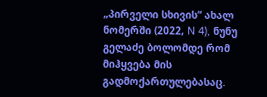„პირველი სხივის“ ახალ ნომერში (2022, N 4), ნუნუ გელაძე ბოლომდე რომ მიჰყვება მის გადმოქართულებასაც.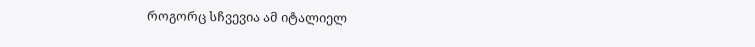როგორც სჩვევია ამ იტალიელ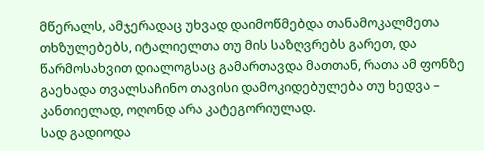მწერალს, ამჯერადაც უხვად დაიმოწმებდა თანამოკალმეთა თხზულებებს, იტალიელთა თუ მის საზღვრებს გარეთ, და წარმოსახვით დიალოგსაც გამართავდა მათთან, რათა ამ ფონზე გაეხადა თვალსაჩინო თავისი დამოკიდებულება თუ ხედვა – კანთიელად, ოღონდ არა კატეგორიულად.
სად გადიოდა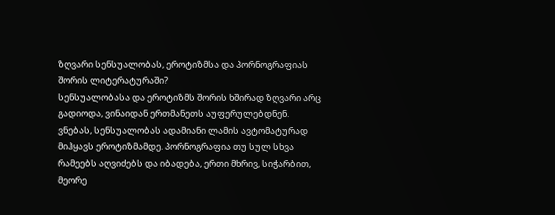ზღვარი სენსუალობას, ეროტიზმსა და პორნოგრაფიას შორის ლიტერატურაში?
სენსუალობასა და ეროტიზმს შორის ხშირად ზღვარი არც გადიოდა, ვინაიდან ერთმანეთს აუფერულებდნენ. ვნებას, სენსუალობას ადამიანი ლამის ავტომატურად მიჰყავს ეროტიზმამდე. პორნოგრაფია თუ სულ სხვა რამეებს აღვიძებს და იბადება, ერთი მხრივ, სიჭარბით, მეორე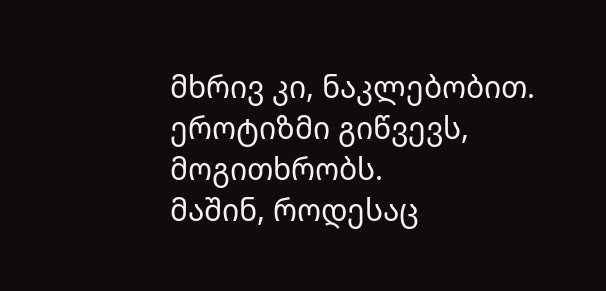მხრივ კი, ნაკლებობით.
ეროტიზმი გიწვევს, მოგითხრობს.
მაშინ, როდესაც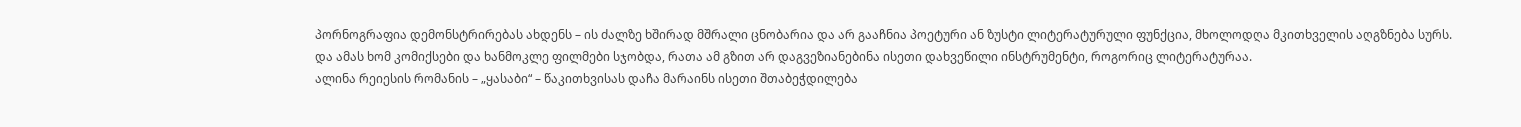პორნოგრაფია დემონსტრირებას ახდენს – ის ძალზე ხშირად მშრალი ცნობარია და არ გააჩნია პოეტური ან ზუსტი ლიტერატურული ფუნქცია, მხოლოდღა მკითხველის აღგზნება სურს.
და ამას ხომ კომიქსები და ხანმოკლე ფილმები სჯობდა, რათა ამ გზით არ დაგვეზიანებინა ისეთი დახვეწილი ინსტრუმენტი, როგორიც ლიტერატურაა.
ალინა რეიესის რომანის – „ყასაბი“ – წაკითხვისას დაჩა მარაინს ისეთი შთაბეჭდილება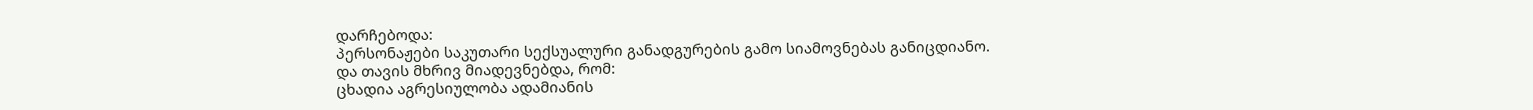დარჩებოდა:
პერსონაჟები საკუთარი სექსუალური განადგურების გამო სიამოვნებას განიცდიანო.
და თავის მხრივ მიადევნებდა, რომ:
ცხადია აგრესიულობა ადამიანის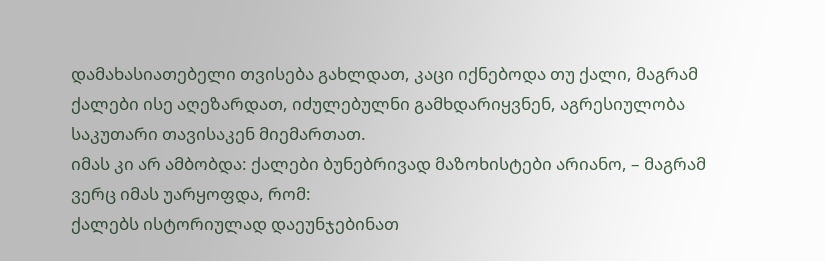დამახასიათებელი თვისება გახლდათ, კაცი იქნებოდა თუ ქალი, მაგრამ ქალები ისე აღეზარდათ, იძულებულნი გამხდარიყვნენ, აგრესიულობა საკუთარი თავისაკენ მიემართათ.
იმას კი არ ამბობდა: ქალები ბუნებრივად მაზოხისტები არიანო, – მაგრამ ვერც იმას უარყოფდა, რომ:
ქალებს ისტორიულად დაეუნჯებინათ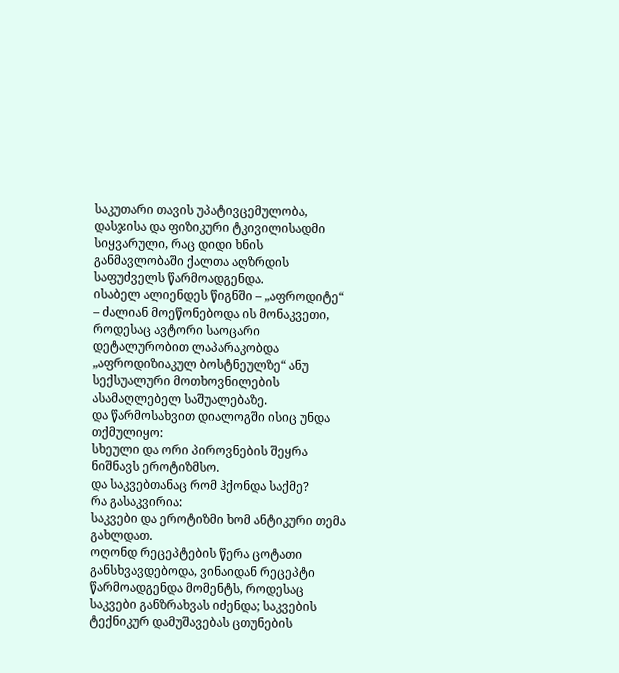საკუთარი თავის უპატივცემულობა, დასჯისა და ფიზიკური ტკივილისადმი სიყვარული, რაც დიდი ხნის განმავლობაში ქალთა აღზრდის საფუძველს წარმოადგენდა.
ისაბელ ალიენდეს წიგნში – „აფროდიტე“ – ძალიან მოეწონებოდა ის მონაკვეთი, როდესაც ავტორი საოცარი დეტალურობით ლაპარაკობდა „აფროდიზიაკულ ბოსტნეულზე“ ანუ სექსუალური მოთხოვნილების ასამაღლებელ საშუალებაზე.
და წარმოსახვით დიალოგში ისიც უნდა თქმულიყო:
სხეული და ორი პიროვნების შეყრა ნიშნავს ეროტიზმსო.
და საკვებთანაც რომ ჰქონდა საქმე?
რა გასაკვირია:
საკვები და ეროტიზმი ხომ ანტიკური თემა გახლდათ.
ოღონდ რეცეპტების წერა ცოტათი განსხვავდებოდა, ვინაიდან რეცეპტი წარმოადგენდა მომენტს, როდესაც საკვები განზრახვას იძენდა; საკვების ტექნიკურ დამუშავებას ცთუნების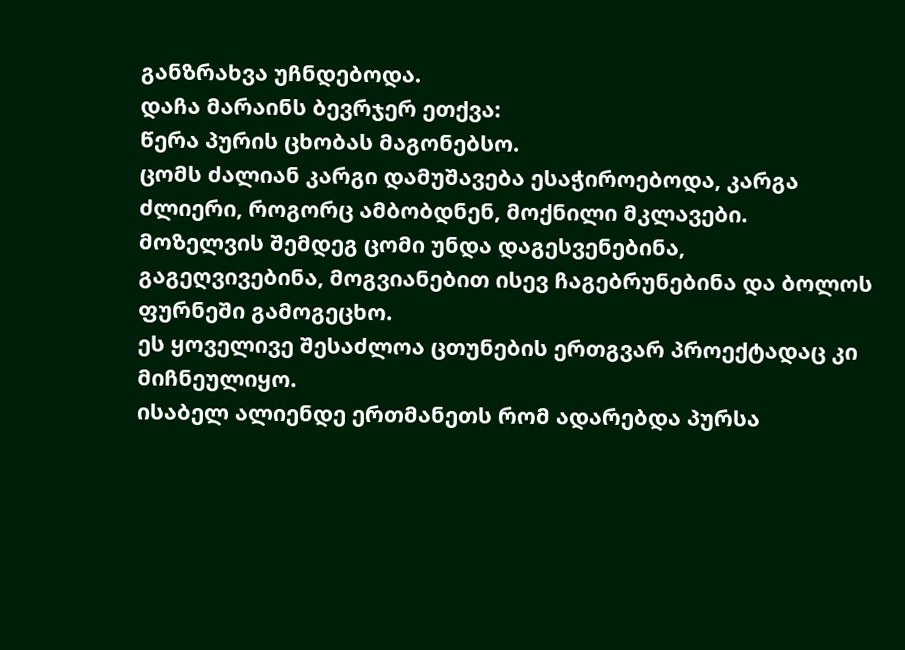განზრახვა უჩნდებოდა.
დაჩა მარაინს ბევრჯერ ეთქვა:
წერა პურის ცხობას მაგონებსო.
ცომს ძალიან კარგი დამუშავება ესაჭიროებოდა, კარგა ძლიერი, როგორც ამბობდნენ, მოქნილი მკლავები.
მოზელვის შემდეგ ცომი უნდა დაგესვენებინა, გაგეღვივებინა, მოგვიანებით ისევ ჩაგებრუნებინა და ბოლოს ფურნეში გამოგეცხო.
ეს ყოველივე შესაძლოა ცთუნების ერთგვარ პროექტადაც კი მიჩნეულიყო.
ისაბელ ალიენდე ერთმანეთს რომ ადარებდა პურსა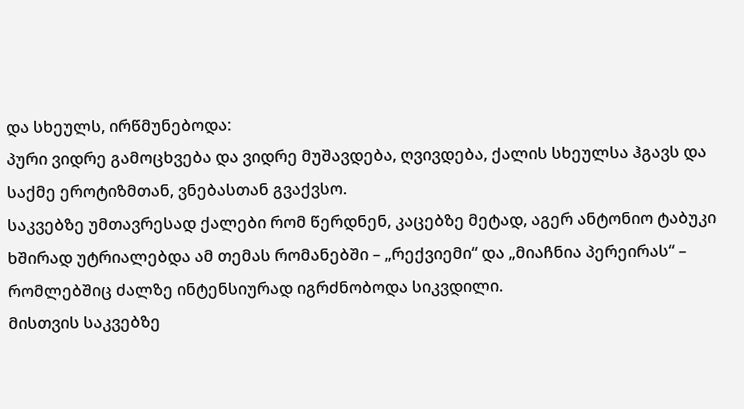და სხეულს, ირწმუნებოდა:
პური ვიდრე გამოცხვება და ვიდრე მუშავდება, ღვივდება, ქალის სხეულსა ჰგავს და საქმე ეროტიზმთან, ვნებასთან გვაქვსო.
საკვებზე უმთავრესად ქალები რომ წერდნენ, კაცებზე მეტად, აგერ ანტონიო ტაბუკი ხშირად უტრიალებდა ამ თემას რომანებში – „რექვიემი“ და „მიაჩნია პერეირას“ – რომლებშიც ძალზე ინტენსიურად იგრძნობოდა სიკვდილი.
მისთვის საკვებზე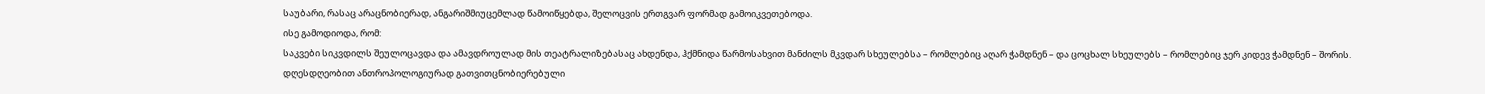საუბარი, რასაც არაცნობიერად, ანგარიშმიუცემლად წამოიწყებდა, შელოცვის ერთგვარ ფორმად გამოიკვეთებოდა.
ისე გამოდიოდა, რომ:
საკვები სიკვდილს შეულოცავდა და ამავდროულად მის თეატრალიზებასაც ახდენდა, ჰქმნიდა წარმოსახვით მანძილს მკვდარ სხეულებსა – რომლებიც აღარ ჭამდნენ – და ცოცხალ სხეულებს – რომლებიც ჯერ კიდევ ჭამდნენ – შორის.
დღესდღეობით ანთროპოლოგიურად გათვითცნობიერებული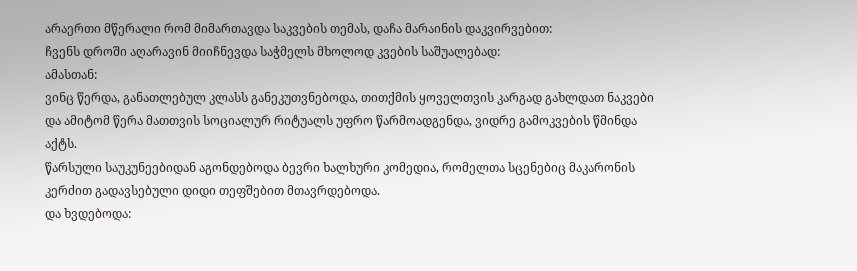არაერთი მწერალი რომ მიმართავდა საკვების თემას, დაჩა მარაინის დაკვირვებით:
ჩვენს დროში აღარავინ მიიჩნევდა საჭმელს მხოლოდ კვების საშუალებად:
ამასთან:
ვინც წერდა, განათლებულ კლასს განეკუთვნებოდა, თითქმის ყოველთვის კარგად გახლდათ ნაკვები და ამიტომ წერა მათთვის სოციალურ რიტუალს უფრო წარმოადგენდა, ვიდრე გამოკვების წმინდა აქტს.
წარსული საუკუნეებიდან აგონდებოდა ბევრი ხალხური კომედია, რომელთა სცენებიც მაკარონის კერძით გადავსებული დიდი თეფშებით მთავრდებოდა.
და ხვდებოდა: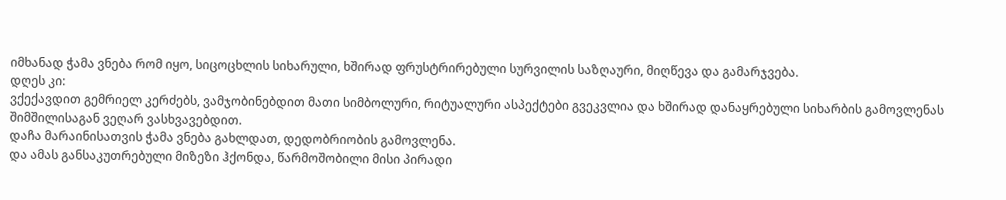იმხანად ჭამა ვნება რომ იყო, სიცოცხლის სიხარული, ხშირად ფრუსტრირებული სურვილის საზღაური, მიღწევა და გამარჯვება.
დღეს კი:
ვქექავდით გემრიელ კერძებს, ვამჯობინებდით მათი სიმბოლური, რიტუალური ასპექტები გვეკვლია და ხშირად დანაყრებული სიხარბის გამოვლენას შიმშილისაგან ვეღარ ვასხვავებდით.
დაჩა მარაინისათვის ჭამა ვნება გახლდათ, დედობრიობის გამოვლენა.
და ამას განსაკუთრებული მიზეზი ჰქონდა, წარმოშობილი მისი პირადი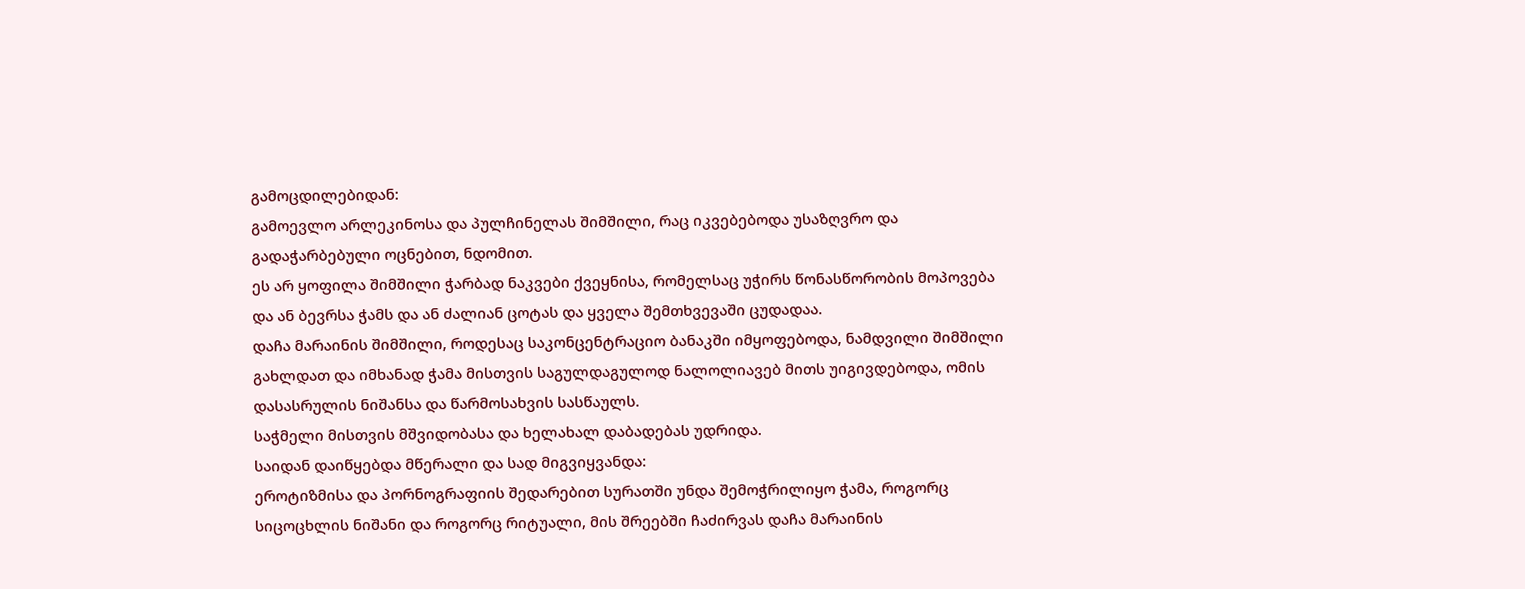გამოცდილებიდან:
გამოევლო არლეკინოსა და პულჩინელას შიმშილი, რაც იკვებებოდა უსაზღვრო და გადაჭარბებული ოცნებით, ნდომით.
ეს არ ყოფილა შიმშილი ჭარბად ნაკვები ქვეყნისა, რომელსაც უჭირს წონასწორობის მოპოვება და ან ბევრსა ჭამს და ან ძალიან ცოტას და ყველა შემთხვევაში ცუდადაა.
დაჩა მარაინის შიმშილი, როდესაც საკონცენტრაციო ბანაკში იმყოფებოდა, ნამდვილი შიმშილი გახლდათ და იმხანად ჭამა მისთვის საგულდაგულოდ ნალოლიავებ მითს უიგივდებოდა, ომის დასასრულის ნიშანსა და წარმოსახვის სასწაულს.
საჭმელი მისთვის მშვიდობასა და ხელახალ დაბადებას უდრიდა.
საიდან დაიწყებდა მწერალი და სად მიგვიყვანდა:
ეროტიზმისა და პორნოგრაფიის შედარებით სურათში უნდა შემოჭრილიყო ჭამა, როგორც სიცოცხლის ნიშანი და როგორც რიტუალი, მის შრეებში ჩაძირვას დაჩა მარაინის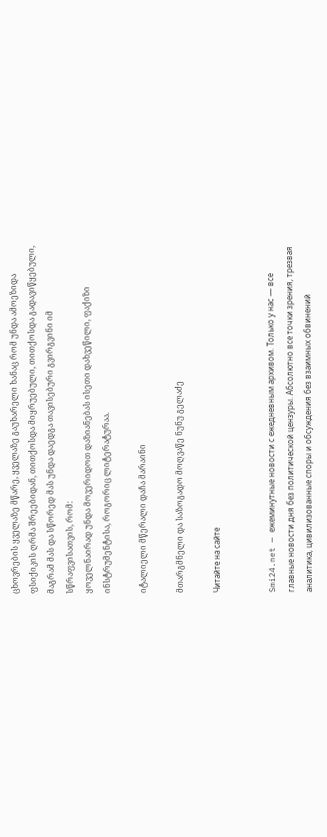ცხოვრების ყველაზე მწარე, ყველაზე გაუხარელი ხანაც რომ უნდა ამოეზიდა ფსიქიკის ღრმა შრეებიდან, თითქოსდა მიყრუებული, თითქოსდა გადავიწყებული, მაგრამ მას და სწორედ მას უნდა დაედგა თავისებური გვირგვინი იმ სწრაფვისათვის, რომ:
ყოველნაირად უნდა მოვერიდოთ დაზიანებას ისეთი დახვეწილი, ფაქიზი ინსტრუმენტისა, როგორიც ლიტერატურაა.

იტალიელი მწერალი დაჩა მარაინი

მთარგმნელი და საზოგადო მოღვაწე ნუნუ გელაძე

Читайте на сайте


Smi24.net — ежеминутные новости с ежедневным архивом. Только у нас — все главные новости дня без политической цензуры. Абсолютно все точки зрения, трезвая аналитика, цивилизованные споры и обсуждения без взаимных обвинений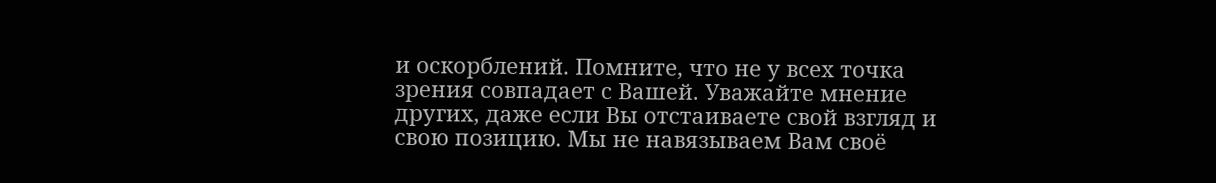и оскорблений. Помните, что не у всех точка зрения совпадает с Вашей. Уважайте мнение других, даже если Вы отстаиваете свой взгляд и свою позицию. Мы не навязываем Вам своё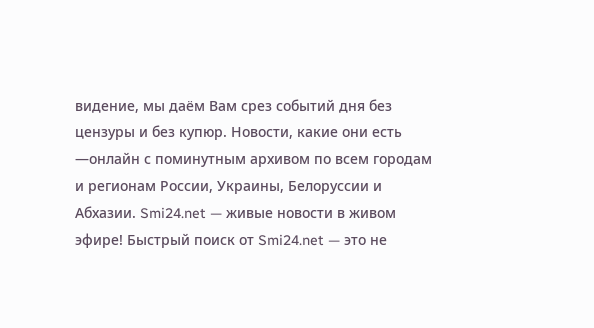видение, мы даём Вам срез событий дня без цензуры и без купюр. Новости, какие они есть —онлайн с поминутным архивом по всем городам и регионам России, Украины, Белоруссии и Абхазии. Smi24.net — живые новости в живом эфире! Быстрый поиск от Smi24.net — это не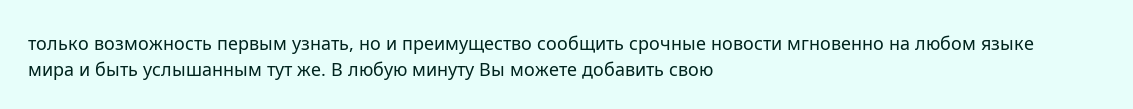только возможность первым узнать, но и преимущество сообщить срочные новости мгновенно на любом языке мира и быть услышанным тут же. В любую минуту Вы можете добавить свою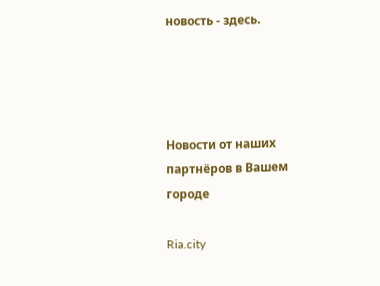новость - здесь.




Новости от наших партнёров в Вашем городе

Ria.city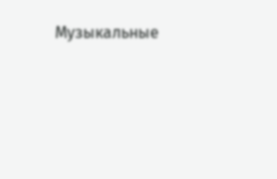Музыкальные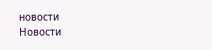новости
Новости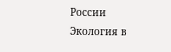России
Экология в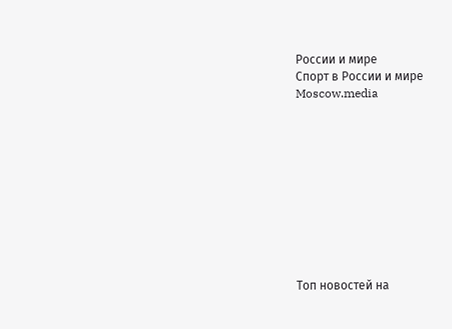России и мире
Спорт в России и мире
Moscow.media










Топ новостей на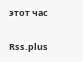этот час

Rss.plus